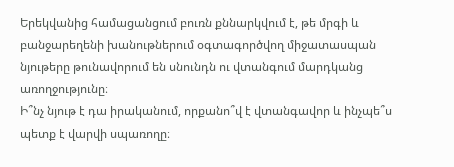Երեկվանից համացանցում բուռն քննարկվում է, թե մրգի և բանջարեղենի խանութներում օգտագործվող միջատասպան նյութերը թունավորում են սնունդն ու վտանգում մարդկանց առողջությունը։
Ի՞նչ նյութ է դա իրականում, որքանո՞վ է վտանգավոր և ինչպե՞ս պետք է վարվի սպառողը։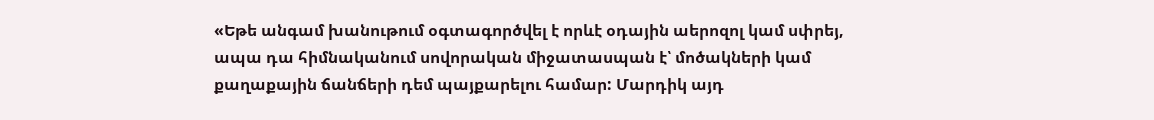«Եթե անգամ խանութում օգտագործվել է որևէ օդային աերոզոլ կամ սփրեյ, ապա դա հիմնականում սովորական միջատասպան է՝ մոծակների կամ քաղաքային ճանճերի դեմ պայքարելու համար: Մարդիկ այդ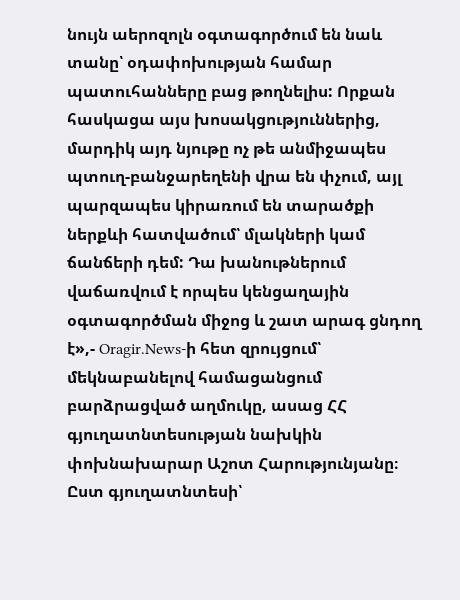նույն աերոզոլն օգտագործում են նաև տանը՝ օդափոխության համար պատուհանները բաց թողնելիս: Որքան հասկացա այս խոսակցություններից, մարդիկ այդ նյութը ոչ թե անմիջապես պտուղ-բանջարեղենի վրա են փչում, այլ պարզապես կիրառում են տարածքի ներքևի հատվածում՝ մլակների կամ ճանճերի դեմ: Դա խանութներում վաճառվում է որպես կենցաղային օգտագործման միջոց և շատ արագ ցնդող է»,- Oragir.News-ի հետ զրույցում՝ մեկնաբանելով համացանցում բարձրացված աղմուկը, ասաց ՀՀ գյուղատնտեսության նախկին փոխնախարար Աշոտ Հարությունյանը։
Ըստ գյուղատնտեսի՝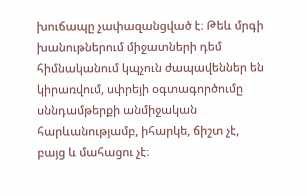խուճապը չափազանցված է։ Թեև մրգի խանութներում միջատների դեմ հիմնականում կպչուն ժապավեններ են կիրառվում, սփրեյի օգտագործումը սննդամթերքի անմիջական հարևանությամբ, իհարկե, ճիշտ չէ, բայց և մահացու չէ։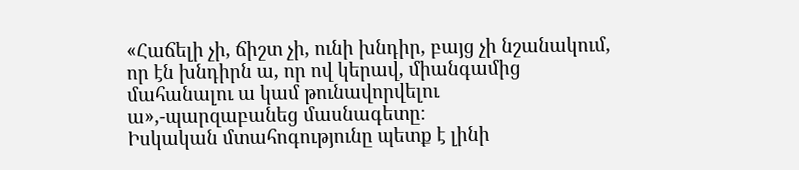«Հաճելի չի, ճիշտ չի, ունի խնդիր, բայց չի նշանակում, որ էն խնդիրն ա, որ ով կերավ, միանգամից մահանալու ա կամ թունավորվելու ա»,-պարզաբանեց մասնագետը։
Իսկական մտահոգությունը պետք է լինի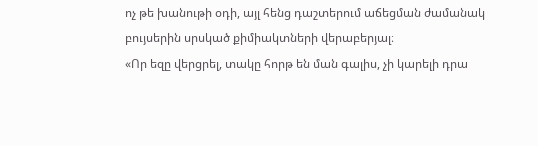ոչ թե խանութի օդի, այլ հենց դաշտերում աճեցման ժամանակ բույսերին սրսկած քիմիակտների վերաբերյալ։
«Որ եզը վերցրել, տակը հորթ են ման գալիս, չի կարելի դրա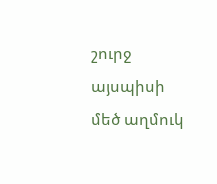շուրջ այսպիսի մեծ աղմուկ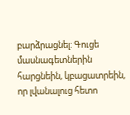բարձրացնել: Գուցե մասնագետներին հարցնեին, կբացատրեին, որ լվանալուց հետո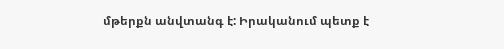մթերքն անվտանգ է: Իրականում պետք է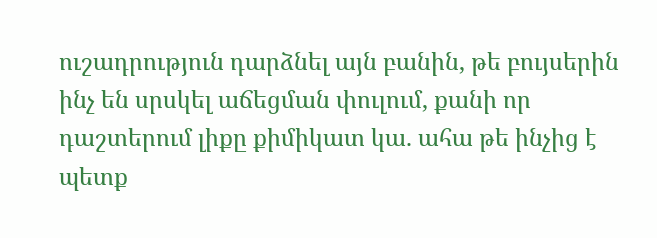ուշադրություն դարձնել այն բանին, թե բույսերին ինչ են սրսկել աճեցման փուլում, քանի որ դաշտերում լիքը քիմիկատ կա. ահա թե ինչից է պետք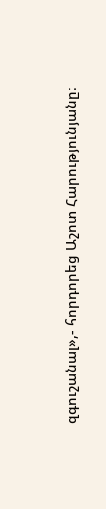զգուշանալ»,- հորդորեց Աշոտ Հարությունյանը։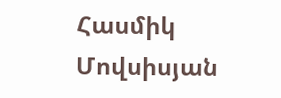Հասմիկ Մովսիսյան